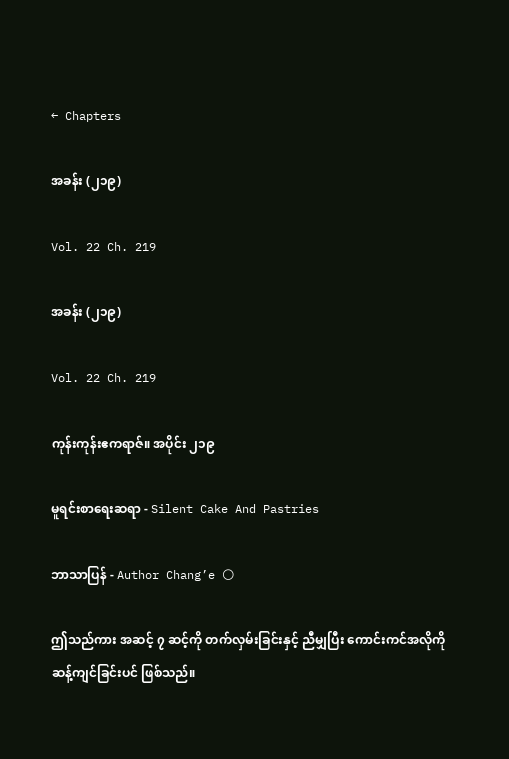← Chapters

အခန်း (၂၁၉)

Vol. 22 Ch. 219

အခန်း (၂၁၉)

Vol. 22 Ch. 219

ကုန်းကုန်းဧကရာဇ်။ အပိုင်း ၂၁၉

မူရင်းစာရေးဆရာ - Silent Cake And Pastries

ဘာသာပြန် - Author Chang’e 🌕

ဤသည်ကား အဆင့် ၇ ဆင့်ကို တက်လှမ်းခြင်းနှင့် ညီမျှပြီး ကောင်းကင်အလိုကို ဆန့်ကျင်ခြင်းပင် ဖြစ်သည်။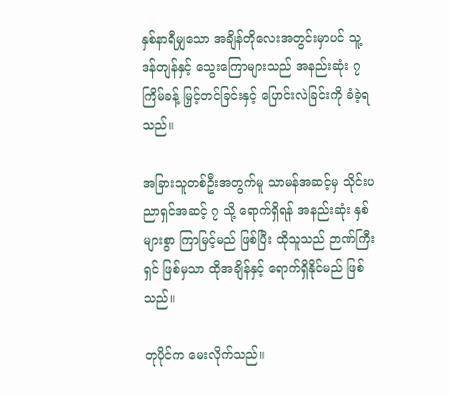နှစ်နာရီမျှသော အချိန်တိုလေးအတွင်းမှာပင် သူ့ဒန်တျန်နှင့် သွေးကြောများသည် အနည်းဆုံး ၇ ကြိမ်ခန့် မြှင့်တင်ခြင်းနှင့် ပြောင်းလဲခြင်းကို ခံခဲ့ရသည်။

အခြားသူတစ်ဦးအတွက်မူ သာမန်အဆင့်မှ သိုင်းပညာရှင်အဆင့် ၇ သို့ ရောက်ရှိရန် အနည်းဆုံး နှစ်များစွာ ကြာမြင့်မည် ဖြစ်ပြီး ထိုသူသည် ဉာဏ်ကြီးရှင် ဖြစ်မှသာ ထိုအချိန်နှင့် ရောက်ရှိနိုင်မည် ဖြစ်သည်။

တုပိုင်က မေးလိုက်သည်။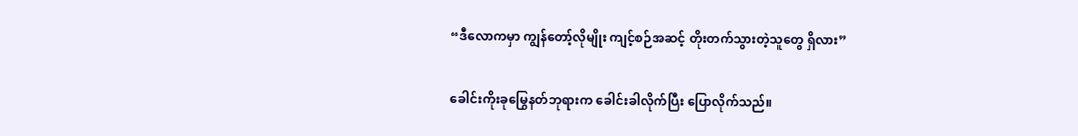“ဒီလောကမှာ ကျွန်တော့်လိုမျိုး ကျင့်စဉ်အဆင့် တိုးတက်သွားတဲ့သူတွေ ရှိလား”

ခေါင်းကိုးခုမြွေနတ်ဘုရားက ခေါင်းခါလိုက်ပြီး ပြောလိုက်သည်။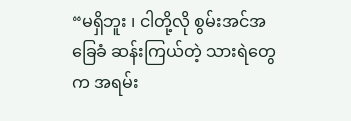“မရှိဘူး ၊ ငါတို့လို စွမ်းအင်အခြေခံ ဆန်းကြယ်တဲ့ သားရဲတွေက အရမ်း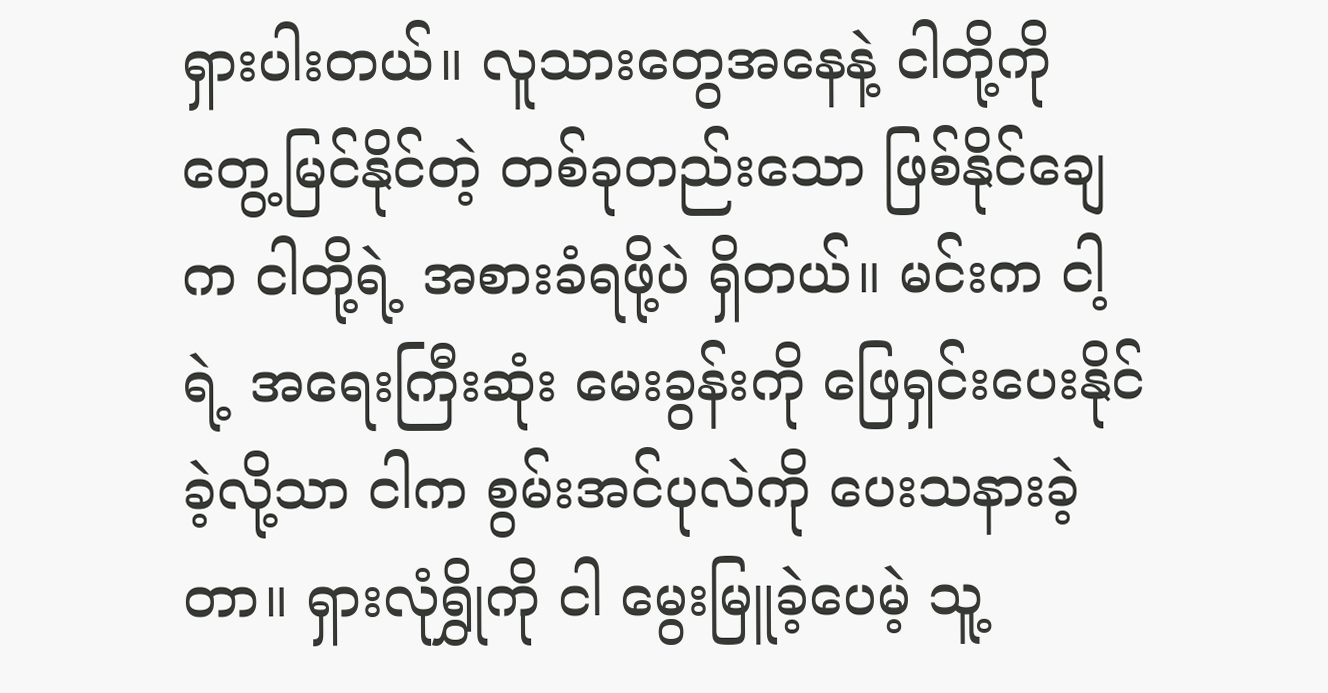ရှားပါးတယ်။ လူသားတွေအနေနဲ့ ငါတို့ကို တွေ့မြင်နိုင်တဲ့ တစ်ခုတည်းသော ဖြစ်နိုင်ချေက ငါတို့ရဲ့ အစားခံရဖို့ပဲ ရှိတယ်။ မင်းက ငါ့ရဲ့ အရေးကြီးဆုံး မေးခွန်းကို ဖြေရှင်းပေးနိုင်ခဲ့လို့သာ ငါက စွမ်းအင်ပုလဲကို ပေးသနားခဲ့တာ။ ရှားလုံရွှိုကို ငါ မွေးမြူခဲ့ပေမဲ့ သူ့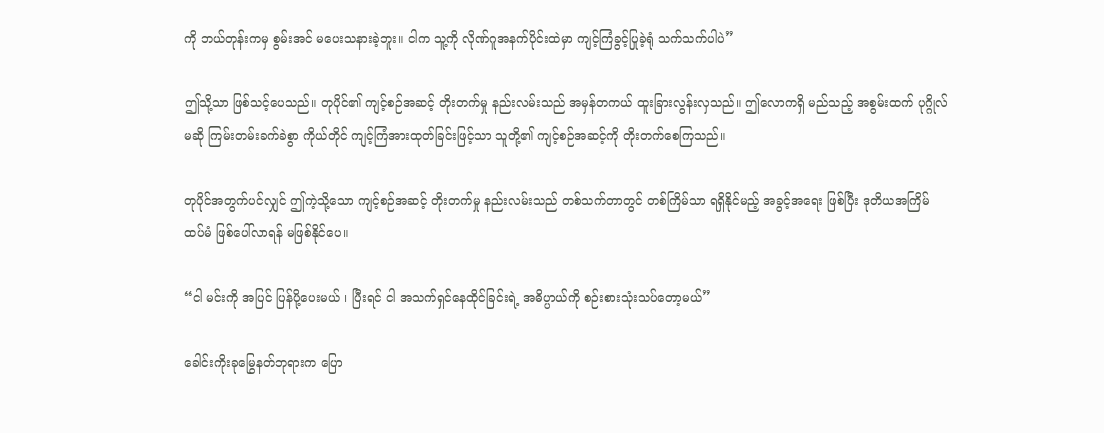ကို ဘယ်တုန်းကမှ စွမ်းအင် မပေးသနားခဲ့ဘူး။ ငါက သူ့ကို လိုဏ်ဂူအနက်ပိုင်းထဲမှာ ကျင့်ကြံခွင့်ပြုခဲ့ရုံ သက်သက်ပါပဲ”

ဤသို့သာ ဖြစ်သင့်ပေသည်။ တုပိုင်၏ ကျင့်စဉ်အဆင့် တိုးတက်မှု နည်းလမ်းသည် အမှန်တကယ် ထူးခြားလွန်းလှသည်။ ဤလောကရှိ မည်သည့် အစွမ်းထက် ပုဂ္ဂိုလ်မဆို ကြမ်းတမ်းခက်ခဲစွာ ကိုယ်တိုင် ကျင့်ကြံအားထုတ်ခြင်းဖြင့်သာ သူတို့၏ ကျင့်စဉ်အဆင့်ကို တိုးတက်စေကြသည်။

တုပိုင်အတွက်ပင်လျှင် ဤကဲ့သို့သော ကျင့်စဉ်အဆင့် တိုးတက်မှု နည်းလမ်းသည် တစ်သက်တာတွင် တစ်ကြိမ်သာ ရရှိနိုင်မည့် အခွင့်အရေး ဖြစ်ပြီး ဒုတိယအကြိမ် ထပ်မံ ဖြစ်ပေါ်လာရန် မဖြစ်နိုင်ပေ။

“ငါ မင်းကို အပြင် ပြန်ပို့ပေးမယ် ၊ ပြီးရင် ငါ အသက်ရှင်နေထိုင်ခြင်းရဲ့ အဓိပ္ပာယ်ကို စဉ်းစားသုံးသပ်တော့မယ်”

ခေါင်းကိုးခုမြွေနတ်ဘုရားက ပြော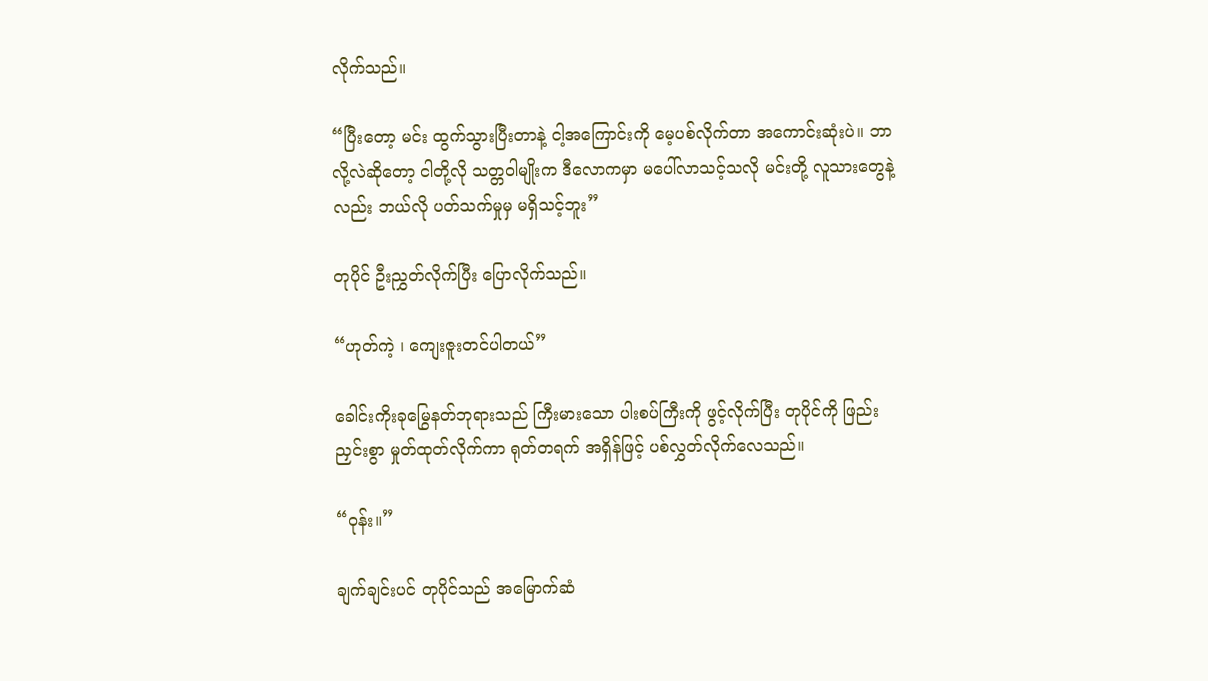လိုက်သည်။

“ပြီးတော့ မင်း ထွက်သွားပြီးတာနဲ့ ငါ့အကြောင်းကို မေ့ပစ်လိုက်တာ အကောင်းဆုံးပဲ။ ဘာလို့လဲဆိုတော့ ငါတို့လို သတ္တဝါမျိုးက ဒီလောကမှာ မပေါ်လာသင့်သလို မင်းတို့ လူသားတွေနဲ့လည်း ဘယ်လို ပတ်သက်မှုမှ မရှိသင့်ဘူး”

တုပိုင် ဦးညွှတ်လိုက်ပြီး ပြောလိုက်သည်။

“ဟုတ်ကဲ့ ၊ ကျေးဇူးတင်ပါတယ်”

ခေါင်းကိုးခုမြွေနတ်ဘုရားသည် ကြီးမားသော ပါးစပ်ကြီးကို ဖွင့်လိုက်ပြီး တုပိုင်ကို ဖြည်းညှင်းစွာ မှုတ်ထုတ်လိုက်ကာ ရုတ်တရက် အရှိန်ဖြင့် ပစ်လွှတ်လိုက်လေသည်။

“ဝုန်း။”

ချက်ချင်းပင် တုပိုင်သည် အမြောက်ဆံ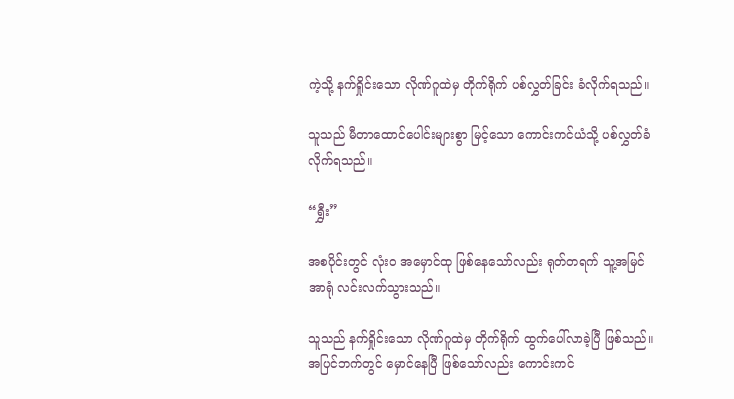ကဲ့သို့ နက်ရှိုင်းသော လိုဏ်ဂူထဲမှ တိုက်ရိုက် ပစ်လွှတ်ခြင်း ခံလိုက်ရသည်။

သူသည် မီတာထောင်ပေါင်းများစွာ မြင့်သော ကောင်းကင်ယံသို့ ပစ်လွှတ်ခံလိုက်ရသည်။

“ရွှီး”

အစပိုင်းတွင် လုံးဝ အမှောင်ထု ဖြစ်နေသော်လည်း ရုတ်တရက် သူ့အမြင်အာရုံ လင်းလက်သွားသည်။

သူသည် နက်ရှိုင်းသော လိုဏ်ဂူထဲမှ တိုက်ရိုက် ထွက်ပေါ်လာခဲ့ပြီ ဖြစ်သည်။ အပြင်ဘက်တွင် မှောင်နေပြီ ဖြစ်သော်လည်း ကောင်းကင်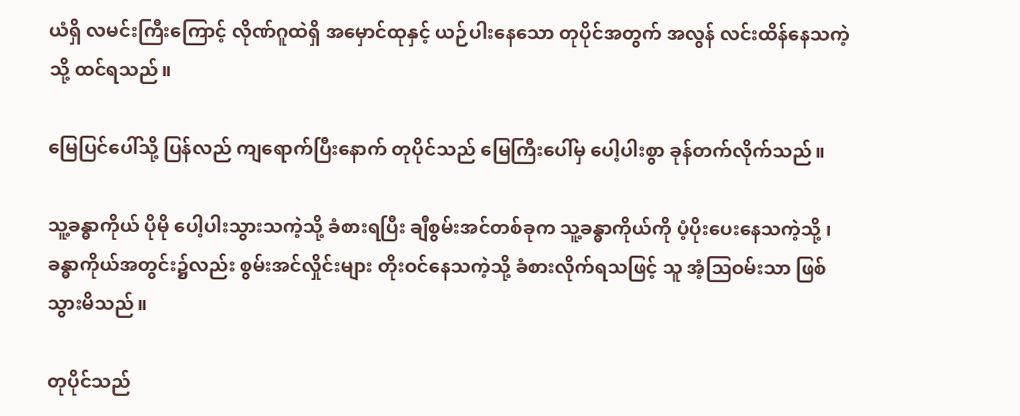ယံရှိ လမင်းကြီးကြောင့် လိုဏ်ဂူထဲရှိ အမှောင်ထုနှင့် ယဉ်ပါးနေသော တုပိုင်အတွက် အလွန် လင်းထိန်နေသကဲ့သို့ ထင်ရသည်။

မြေပြင်ပေါ်သို့ ပြန်လည် ကျရောက်ပြီးနောက် တုပိုင်သည် မြေကြီးပေါ်မှ ပေါ့ပါးစွာ ခုန်တက်လိုက်သည်။

သူ့ခန္ဓာကိုယ် ပိုမို ပေါ့ပါးသွားသကဲ့သို့ ခံစားရပြီး ချီစွမ်းအင်တစ်ခုက သူ့ခန္ဓာကိုယ်ကို ပံ့ပိုးပေးနေသကဲ့သို့ ၊ ခန္ဓာကိုယ်အတွင်း၌လည်း စွမ်းအင်လှိုင်းများ တိုးဝင်နေသကဲ့သို့ ခံစားလိုက်ရသဖြင့် သူ အံ့သြဝမ်းသာ ဖြစ်သွားမိသည်။

တုပိုင်သည်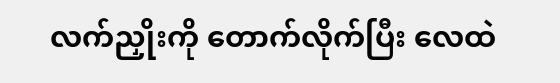လက်ညှိုးကို တောက်လိုက်ပြီး လေထဲ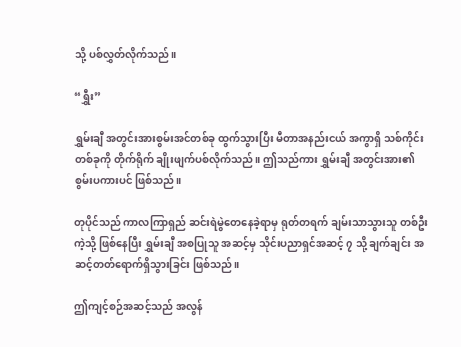သို့ ပစ်လွှတ်လိုက်သည်။

“ရွှီး”

ရွှမ်းချီ အတွင်းအားစွမ်းအင်တစ်ခု ထွက်သွားပြီး မီတာအနည်းငယ် အကွာရှိ သစ်ကိုင်းတစ်ခုကို တိုက်ရိုက် ချိုးဖျက်ပစ်လိုက်သည်။ ဤသည်ကား ရွှမ်းချီ အတွင်းအား၏ စွမ်းပကားပင် ဖြစ်သည်။

တုပိုင်သည် ကာလကြာရှည် ဆင်းရဲမွဲတေနေခဲ့ရာမှ ရုတ်တရက် ချမ်းသာသွားသူ တစ်ဦးကဲ့သို့ ဖြစ်နေပြီး ရွှမ်းချီ အစပြုသူ အဆင့်မှ သိုင်းပညာရှင်အဆင့် ၇ သို့ ချက်ချင်း အဆင့်တတ်ရောက်ရှိသွားခြင်း ဖြစ်သည်။

ဤကျင့်စဉ်အဆင့်သည် အလွန်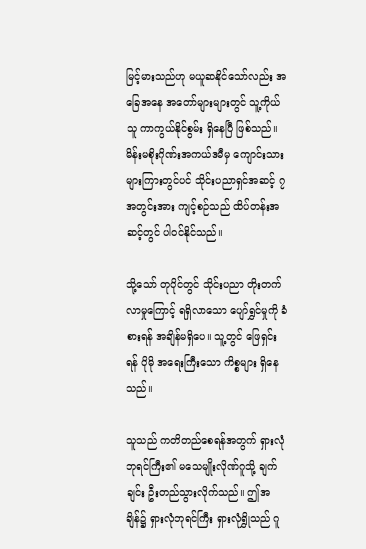မြင့်မားသည်ဟု မယူဆနိုင်သော်လည်း အခြေအနေ အတော်များများတွင် သူ့ကိုယ်သူ ကာကွယ်နိုင်စွမ်း ရှိနေပြီ ဖြစ်သည်။ မိန်းမစိုးဂိုဏ်းအကယ်ဒမီမှ ကျောင်းသားများကြားတွင်ပင် သိုင်းပညာရှင်အဆင့် ၇ အတွင်းအား ကျင့်စဉ်သည် ထိပ်တန်းအဆင့်တွင် ပါဝင်နိုင်သည်။

သို့သော် တုပိုင်တွင် သိုင်းပညာ တိုးတက်လာမှုကြောင့် ရရှိလာသော ပျော်ရွှင်မှုကို ခံစားရန် အချိန်မရှိပေ။ သူ့တွင် ဖြေရှင်းရန် ပိုမို အရေးကြီးသော ကိစ္စများ ရှိနေသည်။

သူသည် ကတိတည်စေရန်အတွက် ရှားလုံဘုရင်ကြီး၏ မသေမျိုးလိုဏ်ဂူသို့ ချက်ချင်း ဦးတည်သွားလိုက်သည်။ ဤအချိန်၌ ရှားလုံဘုရင်ကြီး ရှားလုံရွှိုသည် ဂူ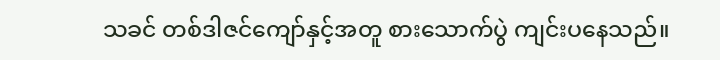သခင် တစ်ဒါဇင်ကျော်နှင့်အတူ စားသောက်ပွဲ ကျင်းပနေသည်။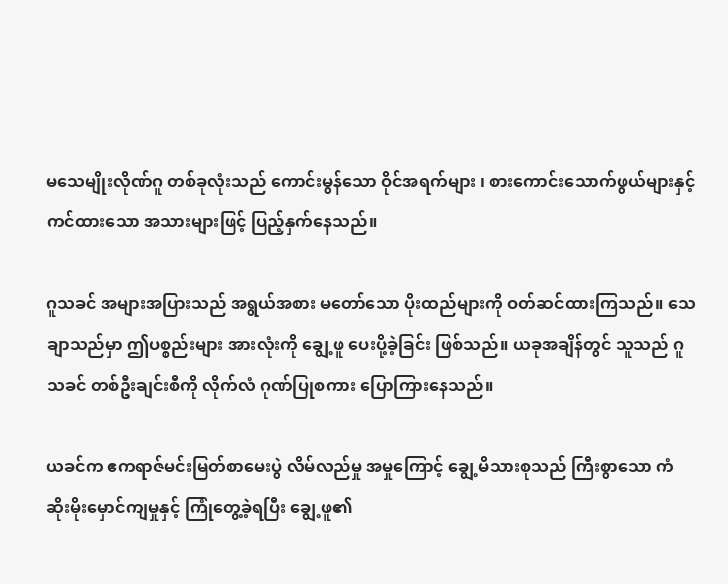မသေမျိုးလိုဏ်ဂူ တစ်ခုလုံးသည် ကောင်းမွန်သော ဝိုင်အရက်များ ၊ စားကောင်းသောက်ဖွယ်များနှင့် ကင်ထားသော အသားများဖြင့် ပြည့်နှက်နေသည်။

ဂူသခင် အများအပြားသည် အရွယ်အစား မတော်သော ပိုးထည်များကို ဝတ်ဆင်ထားကြသည်။ သေချာသည်မှာ ဤပစ္စည်းများ အားလုံးကို ချွေ့ဖူ ပေးပို့ခဲ့ခြင်း ဖြစ်သည်။ ယခုအချိန်တွင် သူသည် ဂူသခင် တစ်ဦးချင်းစီကို လိုက်လံ ဂုဏ်ပြုစကား ပြောကြားနေသည်။

ယခင်က ဧကရာဇ်မင်းမြတ်စာမေးပွဲ လိမ်လည်မှု အမှုကြောင့် ချွေ့မိသားစုသည် ကြီးစွာသော ကံဆိုးမိုးမှောင်ကျမှုနှင့် ကြုံတွေ့ခဲ့ရပြီး ချွေ့ဖူ၏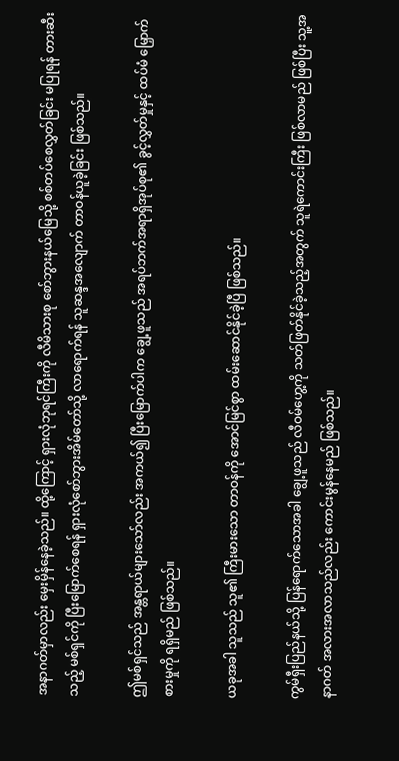အနာဂတ်မှာလည်း မှေးမှိန်နေခဲ့သည်။ ထို့ကြောင့် ရှားလုံဘုရင်ကြီးကို လီမိသားစု စော်ဘွားနယ်မြေသို့ စစ်တပ်စေလွှတ်ခြင်း မပြုရန် တားဆီးသည့် မစ်ရှင်ကို ပြီးမြောက်စေရန် ရှားလုံစော်ဘွားအိမ်တော်သို့ လာရောက်ရန် သူဆန္ဒအလျောက် တာဝန်ယူခဲ့ခြင်း ဖြစ်သည်။

ဤမစ်ရှင်သည် အန္တရာယ်များသော်လည်း အကယ်၍ ပြီးမြောက်ပါက ချွေ့ဖူသည် အရပ်ဘက်အရာရှိအုပ်စု၏ ခွင့်လွှတ်မှုနှင့် ထပ်မံ မြှောက်စားမှုကို ရရှိမည် ဖြစ်သည်။

ယခုအခါ သူသည် သူ၏ ကြီးမားသော တာဝန်ကို အောင်မြင်စွာ ထမ်းဆောင်နိုင်ခဲ့ပြီ ဖြစ်သည်။

ကွမ်ရှီးပြည်နယ်သို့ ပြန်ရောက်သောအခါ ချွေ့ဖူသည် လီဝမ်ဟွေ့ကို သတ်ဖြတ်နိုင်ခဲ့သည့်အတွက် သူရဲကောင်းကြီး ဖြစ်လာမည် ဖြစ်ပြီး သူ့အနာဂတ် အလားအလာသည်လည်း ကောင်းမွန်နေမည် ဖြစ်သည်။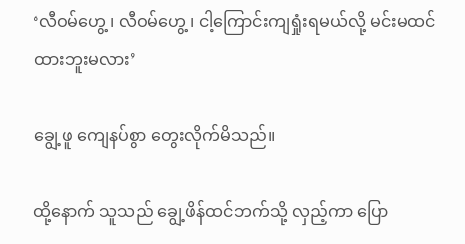‘လီဝမ်ဟွေ့ ၊ လီဝမ်ဟွေ့ ၊ ငါ့ကြောင်းကျရှုံးရမယ်လို့ မင်းမထင်ထားဘူးမလား’

ချွေ့ဖူ ကျေနပ်စွာ တွေးလိုက်မိသည်။

ထို့နောက် သူသည် ချွေ့ဖိန်ထင်ဘက်သို့ လှည့်ကာ ပြော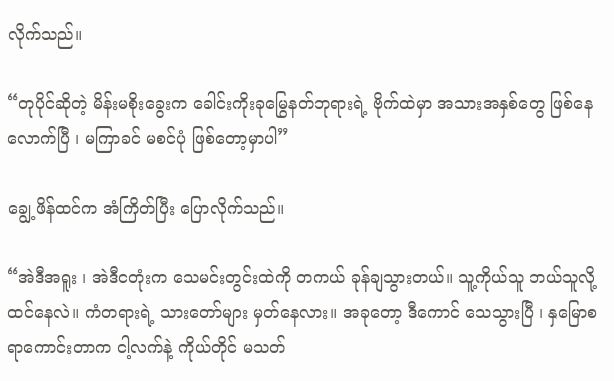လိုက်သည်။

“တုပိုင်ဆိုတဲ့ မိန်းမစိုးခွေးက ခေါင်းကိုးခုမြွေနတ်ဘုရားရဲ့ ဗိုက်ထဲမှာ အသားအနှစ်တွေ ဖြစ်နေလောက်ပြီ ၊ မကြာခင် မစင်ပုံ ဖြစ်တော့မှာပါ”

ချွေ့ဖိန်ထင်က အံကြိတ်ပြီး ပြောလိုက်သည်။

“အဲဒီအရူး ၊ အဲဒီငတုံးက သေမင်းတွင်းထဲကို တကယ် ခုန်ချသွားတယ်။ သူ့ကိုယ်သူ ဘယ်သူလို့ ထင်နေလဲ။ ကံတရားရဲ့ သားတော်များ မှတ်နေလား။ အခုတော့ ဒီကောင် သေသွားပြီ ၊ နှမြောစရာကောင်းတာက ငါ့လက်နဲ့ ကိုယ်တိုင် မသတ်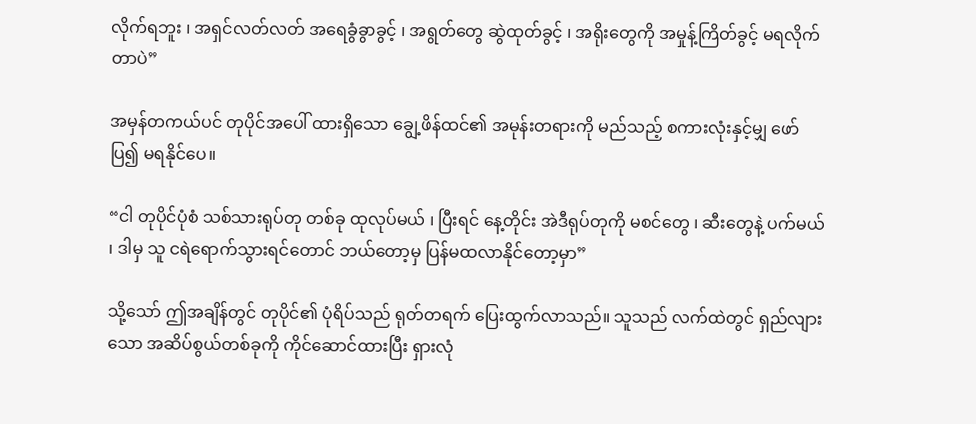လိုက်ရဘူး ၊ အရှင်လတ်လတ် အရေခွံခွာခွင့် ၊ အရွတ်တွေ ဆွဲထုတ်ခွင့် ၊ အရိုးတွေကို အမှုန့်ကြိတ်ခွင့် မရလိုက်တာပဲ”

အမှန်တကယ်ပင် တုပိုင်အပေါ် ထားရှိသော ချွေ့ဖိန်ထင်၏ အမုန်းတရားကို မည်သည့် စကားလုံးနှင့်မျှ ဖော်ပြ၍ မရနိုင်ပေ။

“ငါ တုပိုင်ပုံစံ သစ်သားရုပ်တု တစ်ခု ထုလုပ်မယ် ၊ ပြီးရင် နေ့တိုင်း အဲဒီရုပ်တုကို မစင်တွေ ၊ ဆီးတွေနဲ့ ပက်မယ် ၊ ဒါမှ သူ ငရဲရောက်သွားရင်တောင် ဘယ်တော့မှ ပြန်မထလာနိုင်တော့မှာ”

သို့သော် ဤအချိန်တွင် တုပိုင်၏ ပုံရိပ်သည် ရုတ်တရက် ပြေးထွက်လာသည်။ သူသည် လက်ထဲတွင် ရှည်လျားသော အဆိပ်စွယ်တစ်ခုကို ကိုင်ဆောင်ထားပြီး ရှားလုံ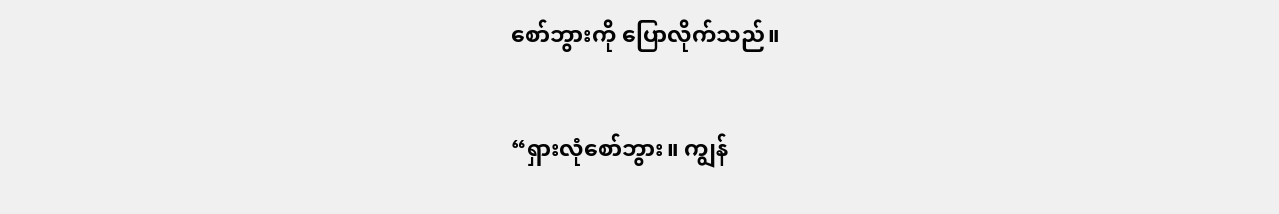စော်ဘွားကို ပြောလိုက်သည်။

“ရှားလုံစော်ဘွား။ ကျွန်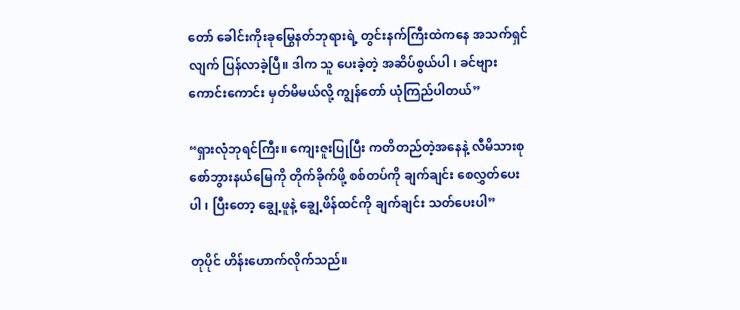တော် ခေါင်းကိုးခုမြွေနတ်ဘုရားရဲ့ တွင်းနက်ကြီးထဲကနေ အသက်ရှင်လျက် ပြန်လာခဲ့ပြီ။ ဒါက သူ ပေးခဲ့တဲ့ အဆိပ်စွယ်ပါ ၊ ခင်ဗျား ကောင်းကောင်း မှတ်မိမယ်လို့ ကျွန်တော် ယုံကြည်ပါတယ်”

“ရှားလုံဘုရင်ကြီး။ ကျေးဇူးပြုပြီး ကတိတည်တဲ့အနေနဲ့ လီမိသားစု စော်ဘွားနယ်မြေကို တိုက်ခိုက်ဖို့ စစ်တပ်ကို ချက်ချင်း စေလွှတ်ပေးပါ ၊ ပြီးတော့ ချွေ့ဖူနဲ့ ချွေ့ဖိန်ထင်ကို ချက်ချင်း သတ်ပေးပါ”

တုပိုင် ဟိန်းဟောက်လိုက်သည်။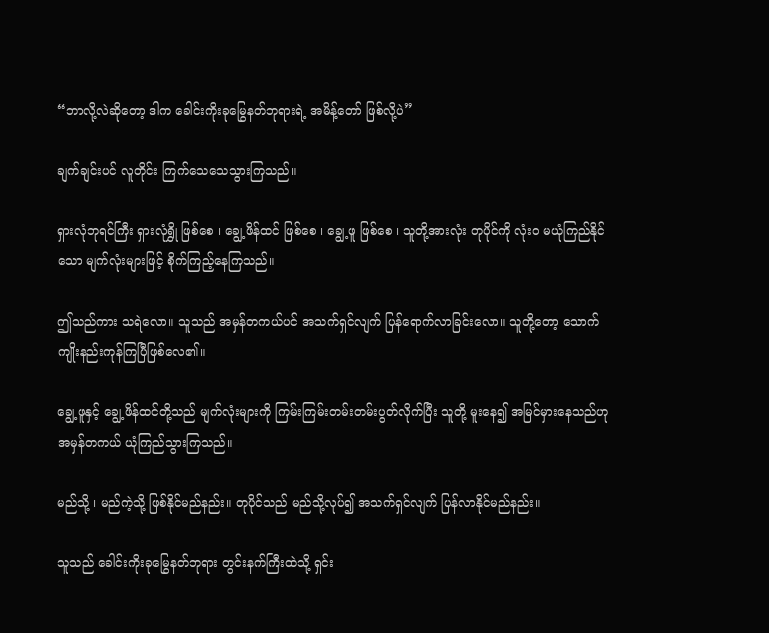“ဘာလို့လဲဆိုတော့ ဒါက ခေါင်းကိုးခုမြွေနတ်ဘုရားရဲ့ အမိန့်တော် ဖြစ်လို့ပဲ”

ချက်ချင်းပင် လူတိုင်း ကြက်သေသေသွားကြသည်။

ရှားလုံဘုရင်ကြီး ရှားလုံရွှို ဖြစ်စေ ၊ ချွေ့ဖိန်ထင် ဖြစ်စေ ၊ ချွေ့ဖူ ဖြစ်စေ ၊ သူတို့အားလုံး တုပိုင်ကို လုံးဝ မယုံကြည်နိုင်သော မျက်လုံးများဖြင့် စိုက်ကြည့်နေကြသည်။

ဤသည်ကား သရဲလော။ သူသည် အမှန်တကယ်ပင် အသက်ရှင်လျက် ပြန်ရောက်လာခြင်းလော။ သူတို့တော့ သောက်ကျိုးနည်းကုန်ကြပြီဖြစ်လေ၏။

ချွေ့ဖူနှင့် ချွေ့ဖိန်ထင်တို့သည် မျက်လုံးများကို ကြမ်းကြမ်းတမ်းတမ်းပွတ်လိုက်ပြီး သူတို့ မူးနေ၍ အမြင်မှားနေသည်ဟု အမှန်တကယ် ယုံကြည်သွားကြသည်။

မည်သို့ ၊ မည်ကဲ့သို့ ဖြစ်နိုင်မည်နည်း။ တုပိုင်သည် မည်သို့လုပ်၍ အသက်ရှင်လျက် ပြန်လာနိုင်မည်နည်း။

သူသည် ခေါင်းကိုးခုမြွေနတ်ဘုရား တွင်းနက်ကြီးထဲသို့ ရှင်း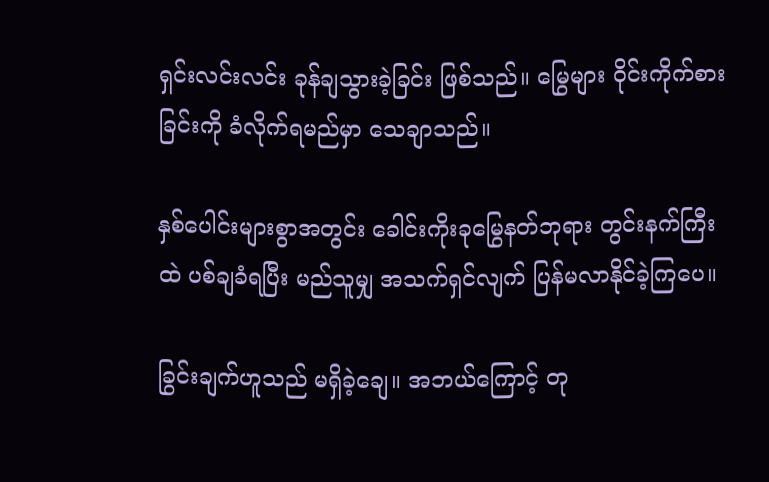ရှင်းလင်းလင်း ခုန်ချသွားခဲ့ခြင်း ဖြစ်သည်။ မြွေများ ဝိုင်းကိုက်စားခြင်းကို ခံလိုက်ရမည်မှာ သေချာသည်။

နှစ်ပေါင်းများစွာအတွင်း ခေါင်းကိုးခုမြွေနတ်ဘုရား တွင်းနက်ကြီးထဲ ပစ်ချခံရပြီး မည်သူမျှ အသက်ရှင်လျက် ပြန်မလာနိုင်ခဲ့ကြပေ။

ခြွင်းချက်ဟူသည် မရှိခဲ့ချေ။ အဘယ်ကြောင့် တု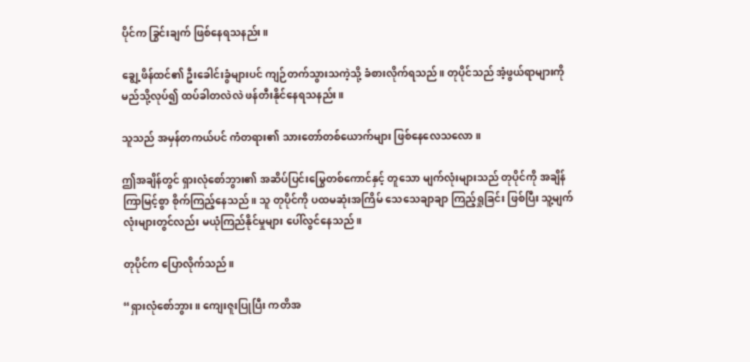ပိုင်က ခြွင်းချက် ဖြစ်နေရသနည်း။

ချွေ့ဖိန်ထင်၏ ဦးခေါင်းခွံများပင် ကျဉ်တက်သွားသကဲ့သို့ ခံစားလိုက်ရသည်။ တုပိုင်သည် အံ့ဖွယ်ရာများကို မည်သို့လုပ်၍ ထပ်ခါတလဲလဲ ဖန်တီးနိုင်နေရသနည်း။

သူသည် အမှန်တကယ်ပင် ကံတရား၏ သားတော်တစ်ယောက်များ ဖြစ်နေလေသလော။

ဤအချိန်တွင် ရှားလုံစော်ဘွား၏ အဆိပ်ပြင်းမြွေတစ်ကောင်နှင့် တူသော မျက်လုံးများသည် တုပိုင်ကို အချိန်ကြာမြင့်စွာ စိုက်ကြည့်နေသည်။ သူ တုပိုင်ကို ပထမဆုံးအကြိမ် သေသေချာချာ ကြည့်ရှုခြင်း ဖြစ်ပြီး သူ့မျက်လုံးများတွင်လည်း မယုံကြည်နိုင်မှုများ ပေါ်လွင်နေသည်။

တုပိုင်က ပြောလိုက်သည်။

“ရှားလုံစော်ဘွား။ ကျေးဇူးပြုပြီး ကတိအ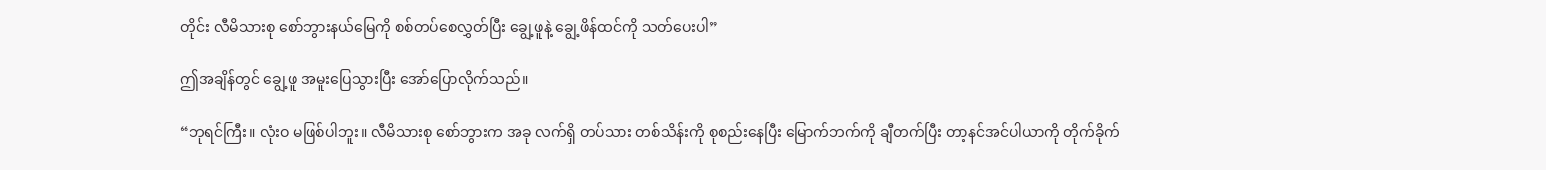တိုင်း လီမိသားစု စော်ဘွားနယ်မြေကို စစ်တပ်စေလွှတ်ပြီး ချွေ့ဖူနဲ့ ချွေ့ဖိန်ထင်ကို သတ်ပေးပါ”

ဤအချိန်တွင် ချွေ့ဖူ အမူးပြေသွားပြီး အော်ပြောလိုက်သည်။

“ဘုရင်ကြီး။ လုံးဝ မဖြစ်ပါဘူး။ လီမိသားစု စော်ဘွားက အခု လက်ရှိ တပ်သား တစ်သိန်းကို စုစည်းနေပြီး မြောက်ဘက်ကို ချီတက်ပြီး တာ့နင်အင်ပါယာကို တိုက်ခိုက်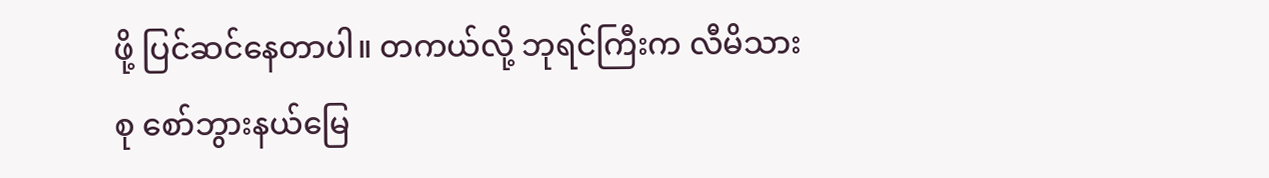ဖို့ ပြင်ဆင်နေတာပါ။ တကယ်လို့ ဘုရင်ကြီးက လီမိသားစု စော်ဘွားနယ်မြေ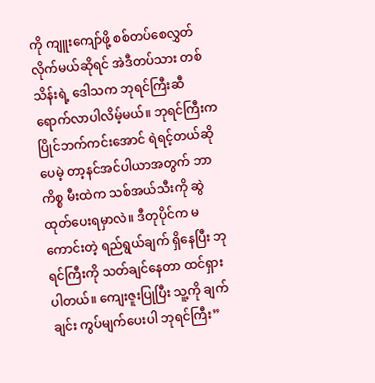ကို ကျူးကျော်ဖို့ စစ်တပ်စေလွှတ်လိုက်မယ်ဆိုရင် အဲဒီတပ်သား တစ်သိန်းရဲ့ ဒေါသက ဘုရင်ကြီးဆီ ရောက်လာပါလိမ့်မယ်။ ဘုရင်ကြီးက ပြိုင်ဘက်ကင်းအောင် ရဲရင့်တယ်ဆိုပေမဲ့ တာ့နင်အင်ပါယာအတွက် ဘာကိစ္စ မီးထဲက သစ်အယ်သီးကို ဆွဲထုတ်ပေးရမှာလဲ။ ဒီတုပိုင်က မကောင်းတဲ့ ရည်ရွယ်ချက် ရှိနေပြီး ဘုရင်ကြီးကို သတ်ချင်နေတာ ထင်ရှားပါတယ်။ ကျေးဇူးပြုပြီး သူ့ကို ချက်ချင်း ကွပ်မျက်ပေးပါ ဘုရင်ကြီး”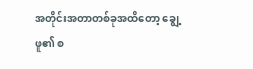အတိုင်းအတာတစ်ခုအထိတော့ ချွေ့ဖူ၏ စ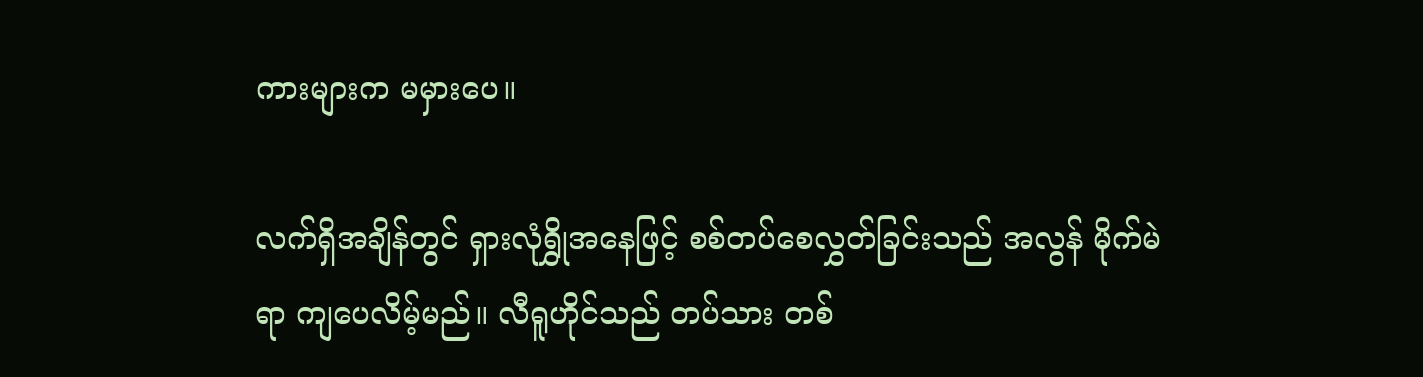ကားများက မမှားပေ။

လက်ရှိအချိန်တွင် ရှားလုံရွှိုအနေဖြင့် စစ်တပ်စေလွှတ်ခြင်းသည် အလွန် မိုက်မဲရာ ကျပေလိမ့်မည်။ လီရူဟိုင်သည် တပ်သား တစ်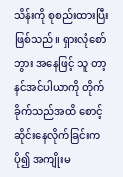သိန်းကို စုစည်းထားပြီး ဖြစ်သည်။ ရှားလုံစော်ဘွား အနေဖြင့် သူ တာ့နင်အင်ပါယာကို တိုက်ခိုက်သည်အထိ စောင့်ဆိုင်းနေလိုက်ခြင်းက ပို၍ အကျိုးမ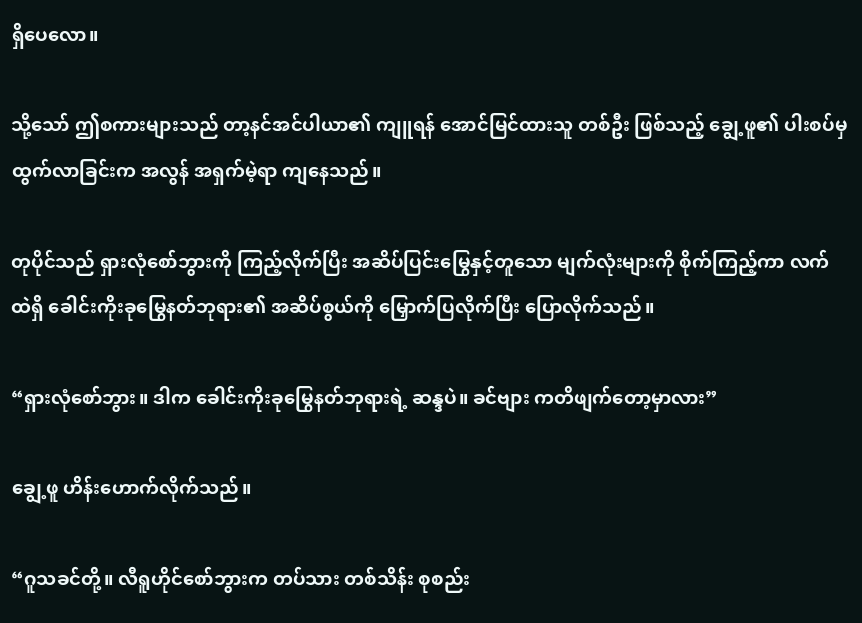ရှိပေလော။

သို့သော် ဤစကားများသည် တာ့နင်အင်ပါယာ၏ ကျူရန် အောင်မြင်ထားသူ တစ်ဦး ဖြစ်သည့် ချွေ့ဖူ၏ ပါးစပ်မှ ထွက်လာခြင်းက အလွန် အရှက်မဲ့ရာ ကျနေသည်။

တုပိုင်သည် ရှားလုံစော်ဘွားကို ကြည့်လိုက်ပြီး အဆိပ်ပြင်းမြွေနှင့်တူသော မျက်လုံးများကို စိုက်ကြည့်ကာ လက်ထဲရှိ ခေါင်းကိုးခုမြွေနတ်ဘုရား၏ အဆိပ်စွယ်ကို မြှောက်ပြလိုက်ပြီး ပြောလိုက်သည်။

“ရှားလုံစော်ဘွား။ ဒါက ခေါင်းကိုးခုမြွေနတ်ဘုရားရဲ့ ဆန္ဒပဲ။ ခင်ဗျား ကတိဖျက်တော့မှာလား”

ချွေ့ဖူ ဟိန်းဟောက်လိုက်သည်။

“ဂူသခင်တို့။ လီရူဟိုင်စော်ဘွားက တပ်သား တစ်သိန်း စုစည်း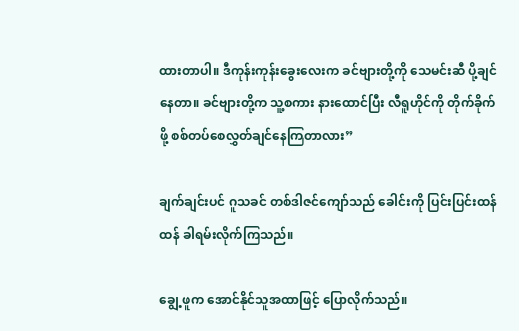ထားတာပါ။ ဒီကုန်းကုန်းခွေးလေးက ခင်ဗျားတို့ကို သေမင်းဆီ ပို့ချင်နေတာ။ ခင်ဗျားတို့က သူ့စကား နားထောင်ပြီး လီရူဟိုင်ကို တိုက်ခိုက်ဖို့ စစ်တပ်စေလွှတ်ချင်နေကြတာလား”

ချက်ချင်းပင် ဂူသခင် တစ်ဒါဇင်ကျော်သည် ခေါင်းကို ပြင်းပြင်းထန်ထန် ခါရမ်းလိုက်ကြသည်။

ချွေ့ဖူက အောင်နိုင်သူအထာဖြင့် ပြောလိုက်သည်။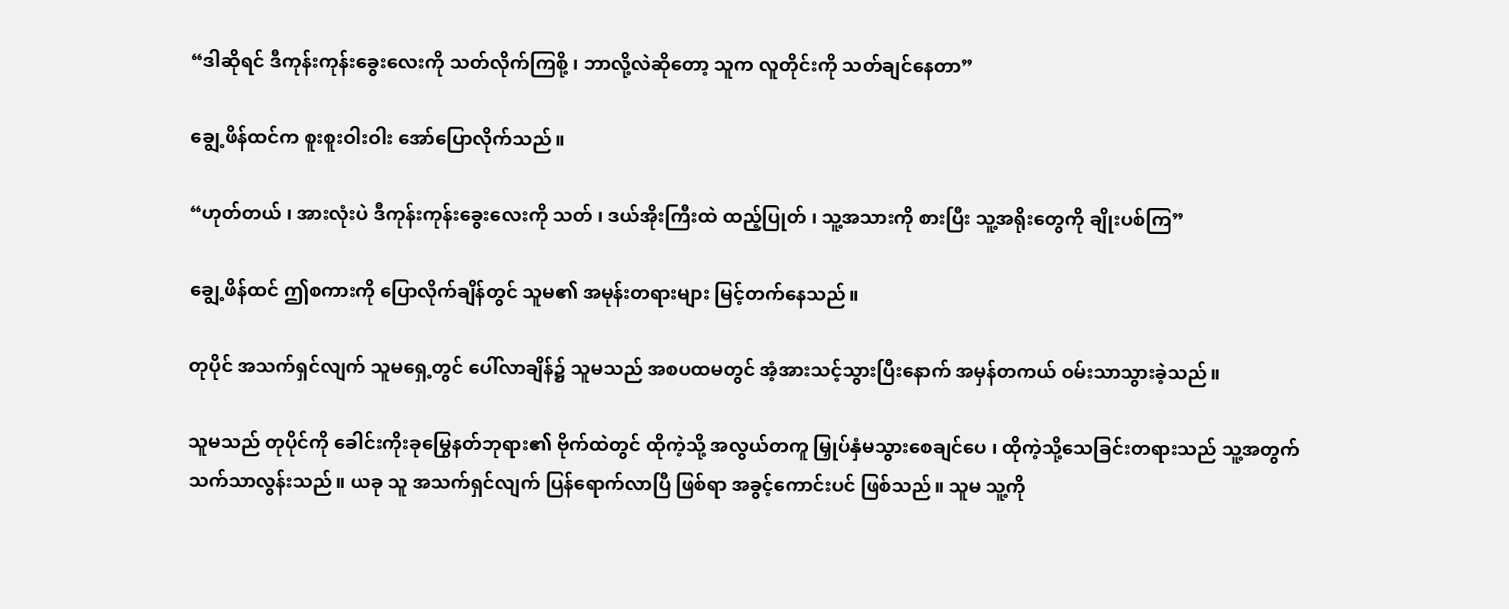“ဒါဆိုရင် ဒီကုန်းကုန်းခွေးလေးကို သတ်လိုက်ကြစို့ ၊ ဘာလို့လဲဆိုတော့ သူက လူတိုင်းကို သတ်ချင်နေတာ”

ချွေ့ဖိန်ထင်က စူးစူးဝါးဝါး အော်ပြောလိုက်သည်။

“ဟုတ်တယ် ၊ အားလုံးပဲ ဒီကုန်းကုန်းခွေးလေးကို သတ် ၊ ဒယ်အိုးကြီးထဲ ထည့်ပြုတ် ၊ သူ့အသားကို စားပြီး သူ့အရိုးတွေကို ချိုးပစ်ကြ”

ချွေ့ဖိန်ထင် ဤစကားကို ပြောလိုက်ချိန်တွင် သူမ၏ အမုန်းတရားများ မြင့်တက်နေသည်။

တုပိုင် အသက်ရှင်လျက် သူမရှေ့တွင် ပေါ်လာချိန်၌ သူမသည် အစပထမတွင် အံ့အားသင့်သွားပြီးနောက် အမှန်တကယ် ဝမ်းသာသွားခဲ့သည်။

သူမသည် တုပိုင်ကို ခေါင်းကိုးခုမြွေနတ်ဘုရား၏ ဗိုက်ထဲတွင် ထိုကဲ့သို့ အလွယ်တကူ မြှုပ်နှံမသွားစေချင်ပေ ၊ ထိုကဲ့သို့သေခြင်းတရားသည် သူ့အတွက် သက်သာလွန်းသည်။ ယခု သူ အသက်ရှင်လျက် ပြန်ရောက်လာပြီ ဖြစ်ရာ အခွင့်ကောင်းပင် ဖြစ်သည်။ သူမ သူ့ကို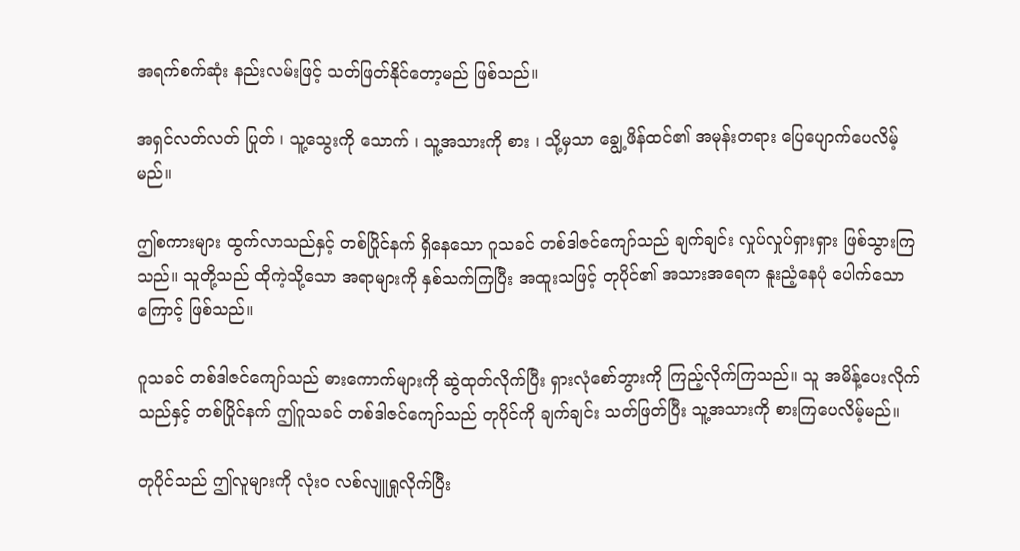အရက်စက်ဆုံး နည်းလမ်းဖြင့် သတ်ဖြတ်နိုင်တော့မည် ဖြစ်သည်။

အရှင်လတ်လတ် ပြုတ် ၊ သူ့သွေးကို သောက် ၊ သူ့အသားကို စား ၊ သို့မှသာ ချွေ့ဖိန်ထင်၏ အမုန်းတရား ပြေပျောက်ပေလိမ့်မည်။

ဤစကားများ ထွက်လာသည်နှင့် တစ်ပြိုင်နက် ရှိနေသော ဂူသခင် တစ်ဒါဇင်ကျော်သည် ချက်ချင်း လှုပ်လှုပ်ရှားရှား ဖြစ်သွားကြသည်။ သူတို့သည် ထိုကဲ့သို့သော အရာများကို နှစ်သက်ကြပြီး အထူးသဖြင့် တုပိုင်၏ အသားအရေက နူးညံ့နေပုံ ပေါက်သောကြောင့် ဖြစ်သည်။

ဂူသခင် တစ်ဒါဇင်ကျော်သည် ဓားကောက်များကို ဆွဲထုတ်လိုက်ပြီး ရှားလုံစော်ဘွားကို ကြည့်လိုက်ကြသည်။ သူ အမိန့်ပေးလိုက်သည်နှင့် တစ်ပြိုင်နက် ဤဂူသခင် တစ်ဒါဇင်ကျော်သည် တုပိုင်ကို ချက်ချင်း သတ်ဖြတ်ပြီး သူ့အသားကို စားကြပေလိမ့်မည်။

တုပိုင်သည် ဤလူများကို လုံးဝ လစ်လျူရှုလိုက်ပြီး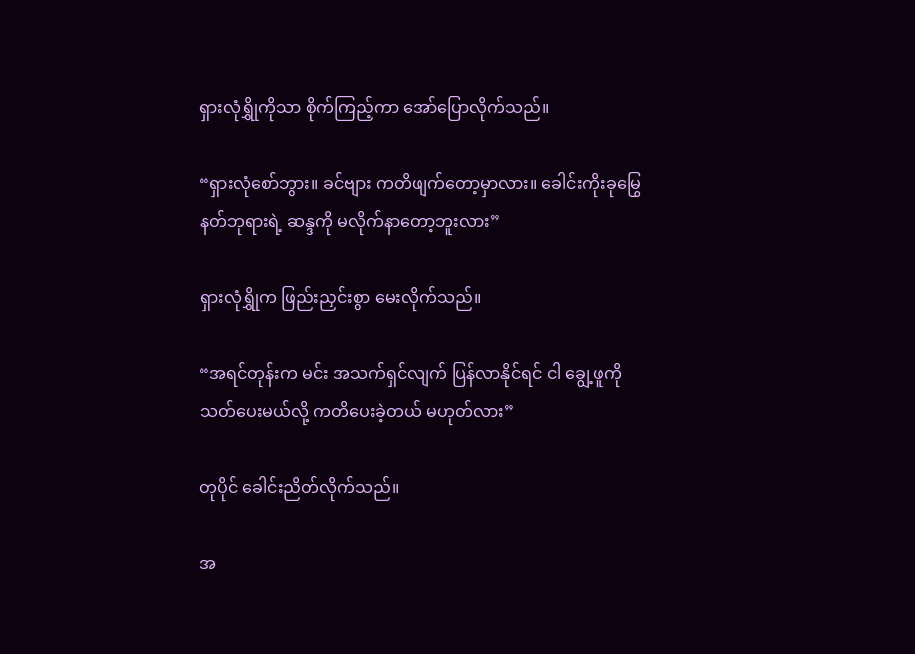ရှားလုံရွှိုကိုသာ စိုက်ကြည့်ကာ အော်ပြောလိုက်သည်။

“ရှားလုံစော်ဘွား။ ခင်ဗျား ကတိဖျက်တော့မှာလား။ ခေါင်းကိုးခုမြွေနတ်ဘုရားရဲ့ ဆန္ဒကို မလိုက်နာတော့ဘူးလား”

ရှားလုံရွှိုက ဖြည်းညှင်းစွာ မေးလိုက်သည်။

“အရင်တုန်းက မင်း အသက်ရှင်လျက် ပြန်လာနိုင်ရင် ငါ ချွေ့ဖူကို သတ်ပေးမယ်လို့ ကတိပေးခဲ့တယ် မဟုတ်လား”

တုပိုင် ခေါင်းညိတ်လိုက်သည်။

အ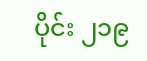ပိုင်း ၂၁၉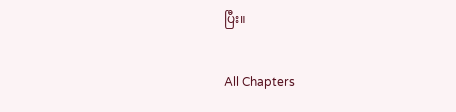ပြီး။

All Chapters